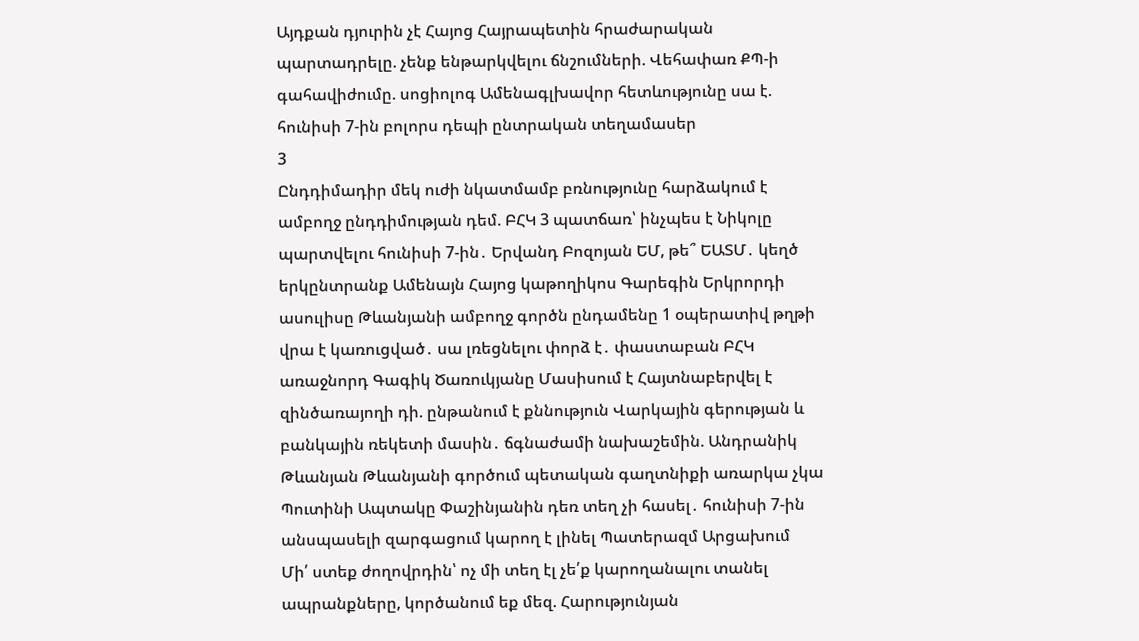Այդքան դյուրին չէ Հայոց Հայրապետին հրաժարական պարտադրելը. չենք ենթարկվելու ճնշումների. Վեհափառ ՔՊ-ի գահավիժումը. սոցիոլոգ Ամենագլխավոր հետևությունը սա է. հունիսի 7-ին բոլորս դեպի ընտրական տեղամասեր
3
Ընդդիմադիր մեկ ուժի նկատմամբ բռնությունը հարձակում է ամբողջ ընդդիմության դեմ. ԲՀԿ 3 պատճառ՝ ինչպես է Նիկոլը պարտվելու հունիսի 7-ին․ Երվանդ Բոզոյան ԵՄ, թե՞ ԵԱՏՄ․ կեղծ երկընտրանք Ամենայն Հայոց կաթողիկոս Գարեգին Երկրորդի ասուլիսը Թևանյանի ամբողջ գործն ընդամենը 1 օպերատիվ թղթի վրա է կառուցված․ սա լռեցնելու փորձ է․ փաստաբան ԲՀԿ առաջնորդ Գագիկ Ծառուկյանը Մասիսում է Հայտնաբերվել է զինծառայողի դի. ընթանում է քննություն Վարկային գերության և բանկային ռեկետի մասին․ ճգնաժամի նախաշեմին. Անդրանիկ Թևանյան Թևանյանի գործում պետական գաղտնիքի առարկա չկա Պուտինի Ապտակը Փաշինյանին դեռ տեղ չի հասել․ հունիսի 7-ին անսպասելի զարգացում կարող է լինել Պատերազմ Արցախում
Մի՛ ստեք ժողովրդին՝ ոչ մի տեղ էլ չե՛ք կարողանալու տանել ապրանքները, կործանում եք մեզ. Հարությունյան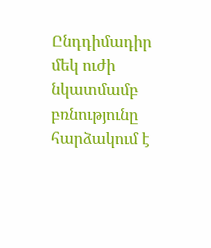Ընդդիմադիր մեկ ուժի նկատմամբ բռնությունը հարձակում է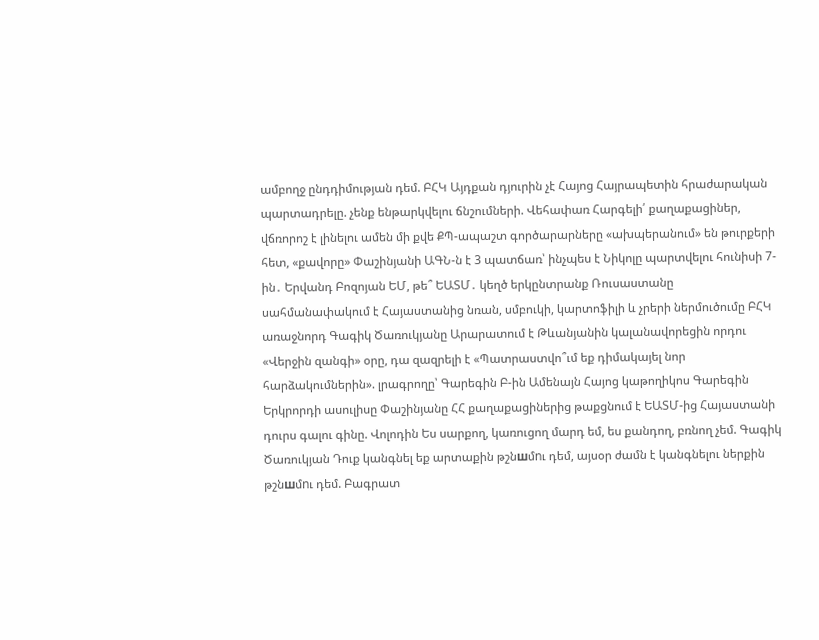ամբողջ ընդդիմության դեմ. ԲՀԿ Այդքան դյուրին չէ Հայոց Հայրապետին հրաժարական պարտադրելը. չենք ենթարկվելու ճնշումների. Վեհափառ Հարգելի՛ քաղաքացիներ, վճռորոշ է լինելու ամեն մի քվե ՔՊ-ապաշտ գործարարները «ախպերանում» են թուրքերի հետ, «քավորը» Փաշինյանի ԱԳՆ-ն է 3 պատճառ՝ ինչպես է Նիկոլը պարտվելու հունիսի 7-ին․ Երվանդ Բոզոյան ԵՄ, թե՞ ԵԱՏՄ․ կեղծ երկընտրանք Ռուսաստանը սահմանափակում է Հայաստանից նռան, սմբուկի, կարտոֆիլի և չրերի ներմուծումը ԲՀԿ առաջնորդ Գագիկ Ծառուկյանը Արարատում է Թևանյանին կալանավորեցին որդու «Վերջին զանգի» օրը, դա զազրելի է «Պատրաստվո՞ւմ եք դիմակայել նոր հարձակումներին». լրագրողը՝ Գարեգին Բ-ին Ամենայն Հայոց կաթողիկոս Գարեգին Երկրորդի ասուլիսը Փաշինյանը ՀՀ քաղաքացիներից թաքցնում է ԵԱՏՄ-ից Հայաստանի դուրս գալու գինը. Վոլոդին Ես սարքող, կառուցող մարդ եմ, ես քանդող, բռնող չեմ. Գագիկ Ծառուկյան Դուք կանգնել եք արտաքին թշնшմnւ դեմ, այսօր ժամն է կանգնելու ներքին թշնшմnւ դեմ. Բագրատ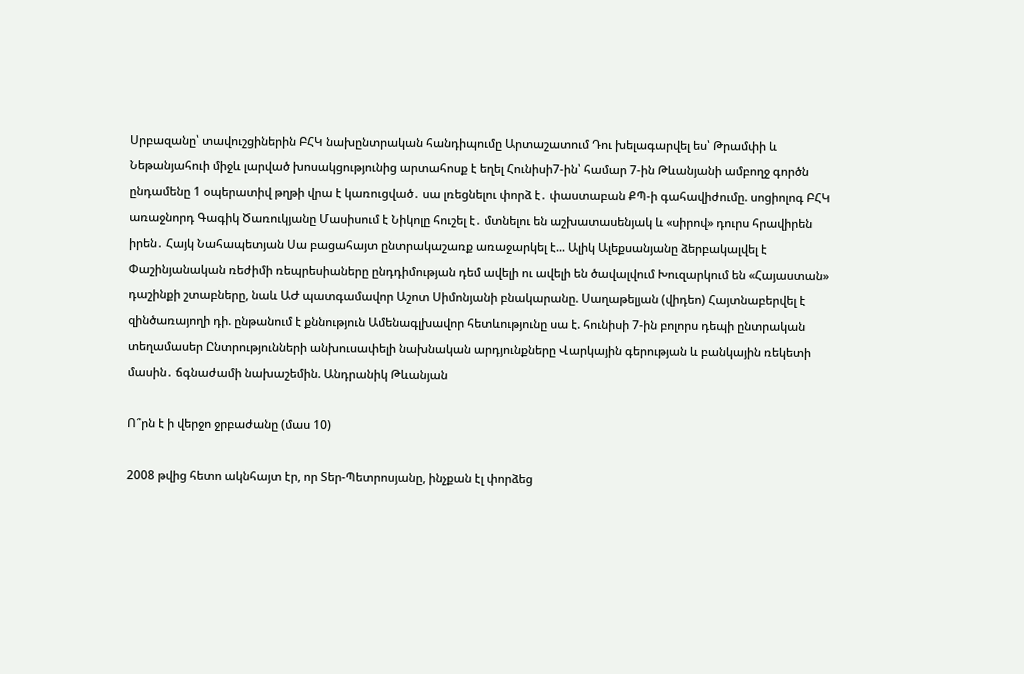Սրբազանը՝ տավուշցիներին ԲՀԿ նախընտրական հանդիպումը Արտաշատում Դու խելագարվել ես՝ Թրամփի և Նեթանյահուի միջև լարված խոսակցությունից արտահոսք է եղել Հունիսի7-ին՝ համար 7-ին Թևանյանի ամբողջ գործն ընդամենը 1 օպերատիվ թղթի վրա է կառուցված․ սա լռեցնելու փորձ է․ փաստաբան ՔՊ-ի գահավիժումը. սոցիոլոգ ԲՀԿ առաջնորդ Գագիկ Ծառուկյանը Մասիսում է Նիկոլը հուշել է․ մտնելու են աշխատասենյակ և «սիրով» դուրս հրավիրեն իրեն․ Հայկ Նահապետյան Սա բացահայտ ընտրակաշառք առաջարկել է... Ալիկ Ալեքսանյանը ձերբակալվել է Փաշինյանական ռեժիմի ռեպրեսիաները ընդդիմության դեմ ավելի ու ավելի են ծավալվում Խուզարկում են «Հայաստան» դաշինքի շտաբները, նաև ԱԺ պատգամավոր Աշոտ Սիմոնյանի բնակարանը. Սաղաթելյան (վիդեո) Հայտնաբերվել է զինծառայողի դի. ընթանում է քննություն Ամենագլխավոր հետևությունը սա է. հունիսի 7-ին բոլորս դեպի ընտրական տեղամասեր Ընտրությունների անխուսափելի նախնական արդյունքները Վարկային գերության և բանկային ռեկետի մասին․ ճգնաժամի նախաշեմին. Անդրանիկ Թևանյան

Ո՞րն է ի վերջո ջրբաժանը (մաս 10)

2008 թվից հետո ակնհայտ էր, որ Տեր-Պետրոսյանը, ինչքան էլ փորձեց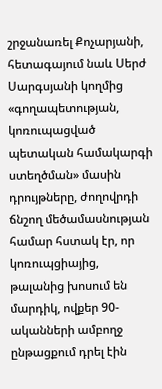շրջանառել Քոչարյանի, հետագայում նաև Սերժ Սարգսյանի կողմից «գողապետության, կոռուպացված պետական համակարգի ստեղծման» մասին դրույթները, ժողովրդի ճնշող մեծամասնության համար հստակ էր, որ կոռուպցիայից, թալանից խոսում են մարդիկ, ովքեր 90-ականների ամբողջ ընթացքում դրել էին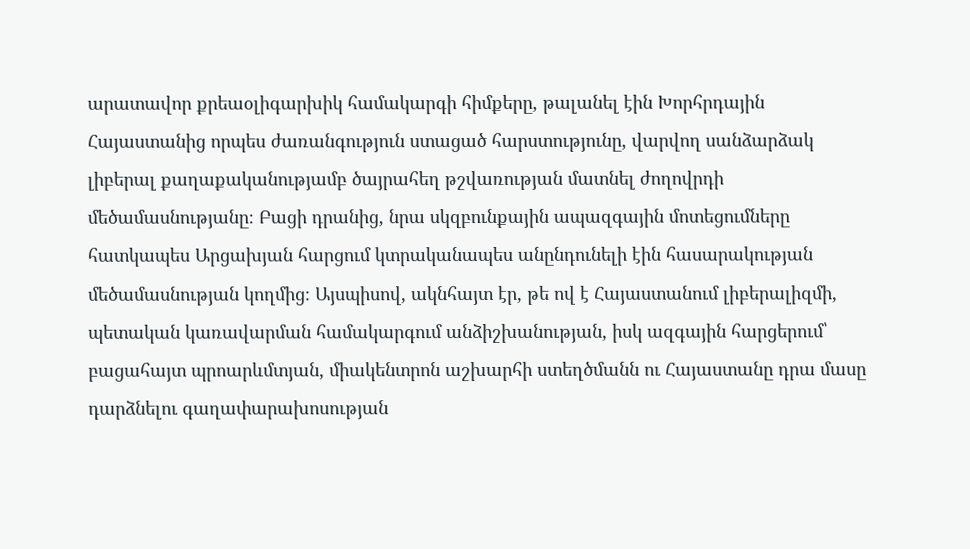արատավոր քրեաօլիգարխիկ համակարգի հիմքերը, թալանել էին Խորհրդային Հայաստանից որպես ժառանգություն ստացած հարստությունը, վարվող սանձարձակ լիբերալ քաղաքականությամբ ծայրահեղ թշվառության մատնել ժողովրդի մեծամասնությանը։ Բացի դրանից, նրա սկզբունքային ապազգային մոտեցումները հատկապես Արցախյան հարցում կտրականապես անընդունելի էին հասարակության մեծամասնության կողմից։ Այսպիսով, ակնհայտ էր, թե ով է Հայաստանում լիբերալիզմի, պետական կառավարման համակարգում անձիշխանության, իսկ ազգային հարցերում՝ բացահայտ պրոարևմտյան, միակենտրոն աշխարհի ստեղծմանն ու Հայաստանը դրա մասը դարձնելու գաղափարախոսության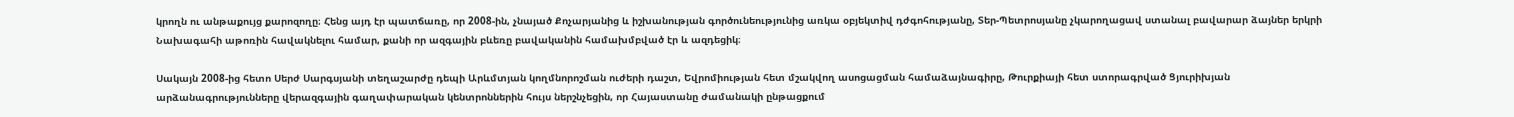կրողն ու անթաքույց քարոզողը։ Հենց այդ էր պատճառը, որ 2008-ին, չնայած Քոչարյանից և իշխանության գործունեությունից առկա օբյեկտիվ դժգոհությանը, Տեր-Պետրոսյանը չկարողացավ ստանալ բավարար ձայներ երկրի Նախագահի աթոռին հավակնելու համար, քանի որ ազգային բևեռը բավականին համախմբված էր և ազդեցիկ։

Սակայն 2008-ից հետո Սերժ Սարգսյանի տեղաշարժը դեպի Արևմտյան կողմնորոշման ուժերի դաշտ, Եվրոմիության հետ մշակվող ասոցացման համաձայնագիրը, Թուրքիայի հետ ստորագրված Ցյուրիխյան արձանագրությունները վերազգային գաղափարական կենտրոններին հույս ներշնչեցին, որ Հայաստանը ժամանակի ընթացքում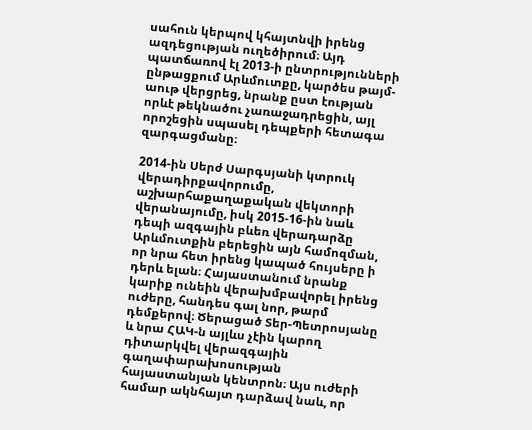սահուն կերպով կհայտնվի իրենց ազդեցության ուղեծիրում։ Այդ պատճառով էլ 2013-ի ընտրությունների ընթացքում Արևմուտքը, կարծես թայմ-աութ վերցրեց, նրանք ըստ էության որևէ թեկնածու չառաջադրեցին, այլ որոշեցին սպասել դեպքերի հետագա զարգացմանը։

2014-ին Սերժ Սարգսյանի կտրուկ վերադիրքավորումը, աշխարհաքաղաքական վեկտորի վերանայումը, իսկ 2015-16-ին նաև դեպի ազգային բևեռ վերադարձը Արևմուտքին բերեցին այն համոզման, որ նրա հետ իրենց կապած հույսերը ի դերև ելան։ Հայաստանում նրանք կարիք ունեին վերախմբավորել իրենց ուժերը, հանդես գալ նոր, թարմ դեմքերով։ Ծերացած Տեր-Պետրոսյանը և նրա ՀԱԿ-ն այլևս չէին կարող դիտարկվել վերազգային գաղափարախոսության հայաստանյան կենտրոն։ Այս ուժերի համար ակնհայտ դարձավ նաև, որ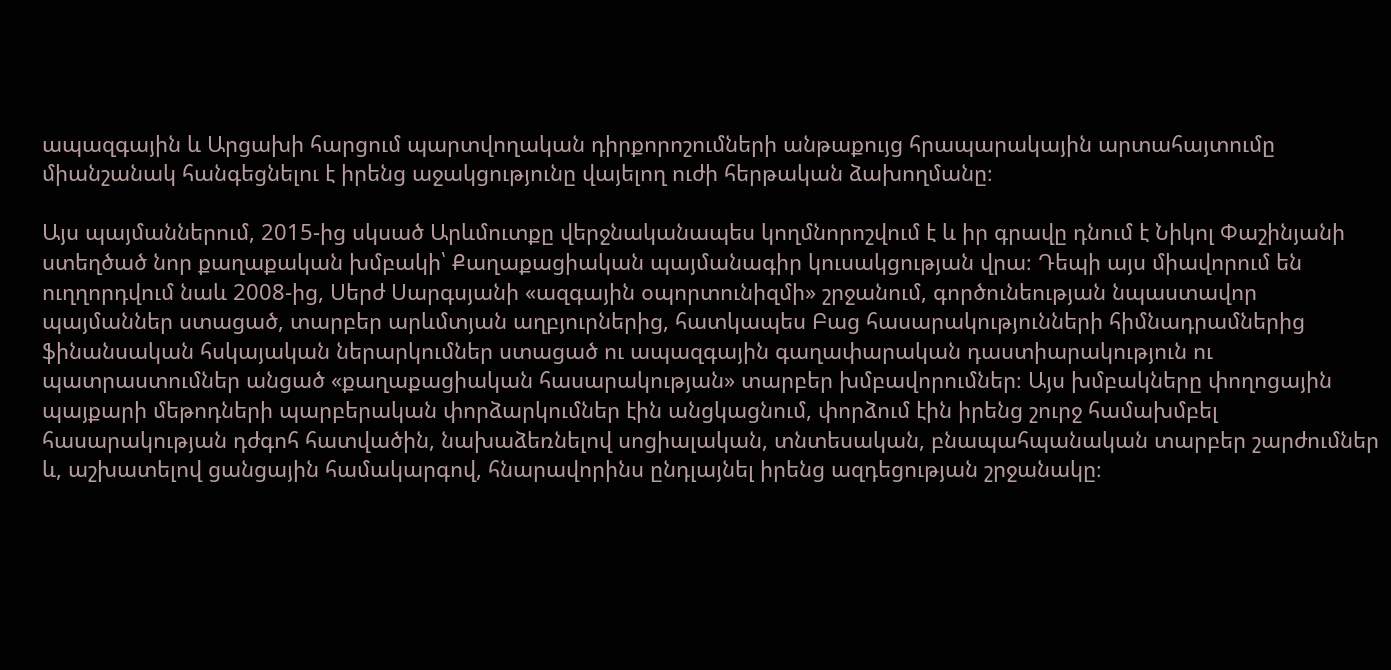ապազգային և Արցախի հարցում պարտվողական դիրքորոշումների անթաքույց հրապարակային արտահայտումը միանշանակ հանգեցնելու է իրենց աջակցությունը վայելող ուժի հերթական ձախողմանը։

Այս պայմաններում, 2015-ից սկսած Արևմուտքը վերջնականապես կողմնորոշվում է և իր գրավը դնում է Նիկոլ Փաշինյանի ստեղծած նոր քաղաքական խմբակի՝ Քաղաքացիական պայմանագիր կուսակցության վրա։ Դեպի այս միավորում են ուղղորդվում նաև 2008-ից, Սերժ Սարգսյանի «ազգային օպորտունիզմի» շրջանում, գործունեության նպաստավոր պայմաններ ստացած, տարբեր արևմտյան աղբյուրներից, հատկապես Բաց հասարակությունների հիմնադրամներից ֆինանսական հսկայական ներարկումներ ստացած ու ապազգային գաղափարական դաստիարակություն ու պատրաստումներ անցած «քաղաքացիական հասարակության» տարբեր խմբավորումներ։ Այս խմբակները փողոցային պայքարի մեթոդների պարբերական փորձարկումներ էին անցկացնում, փորձում էին իրենց շուրջ համախմբել հասարակության դժգոհ հատվածին, նախաձեռնելով սոցիալական, տնտեսական, բնապահպանական տարբեր շարժումներ և, աշխատելով ցանցային համակարգով, հնարավորինս ընդլայնել իրենց ազդեցության շրջանակը։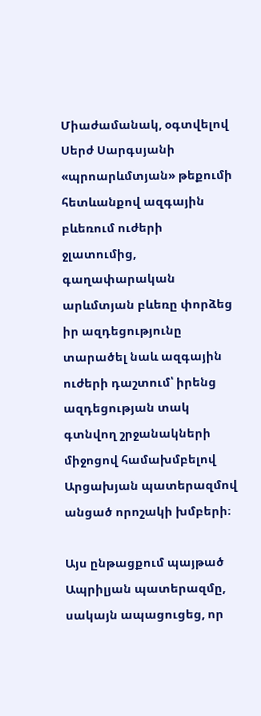Միաժամանակ, օգտվելով Սերժ Սարգսյանի «պրոարևմտյան» թեքումի հետևանքով ազգային բևեռում ուժերի ջլատումից, գաղափարական արևմտյան բևեռը փորձեց իր ազդեցությունը տարածել նաև ազգային ուժերի դաշտում՝ իրենց ազդեցության տակ գտնվող շրջանակների միջոցով համախմբելով Արցախյան պատերազմով անցած որոշակի խմբերի։

Այս ընթացքում պայթած Ապրիլյան պատերազմը, սակայն ապացուցեց, որ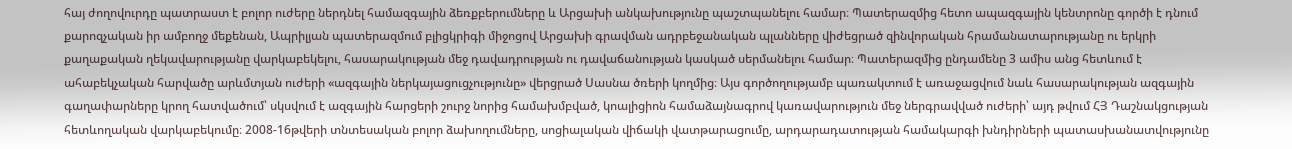հայ ժողովուրդը պատրաստ է բոլոր ուժերը ներդնել համազգային ձեռքբերումները և Արցախի անկախությունը պաշտպանելու համար։ Պատերազմից հետո ապազգային կենտրոնը գործի է դնում քարոզչական իր ամբողջ մեքենան, Ապրիլյան պատերազմում բլիցկրիգի միջոցով Արցախի գրավման ադրբեջանական պլանները վիժեցրած զինվորական հրամանատարությանը ու երկրի քաղաքական ղեկավարությանը վարկաբեկելու, հասարակության մեջ դավադրության ու դավաճանության կասկած սերմանելու համար։ Պատերազմից ընդամենը 3 ամիս անց հետևում է ահաբեկչական հարվածը արևմտյան ուժերի «ազգային ներկայացուցչությունը» վերցրած Սասնա ծռերի կողմից։ Այս գործողությամբ պառակտում է առաջացվում նաև հասարակության ազգային գաղափարները կրող հատվածում՝ սկսվում է ազգային հարցերի շուրջ նորից համախմբված, կոալիցիոն համաձայնագրով կառավարություն մեջ ներգրավված ուժերի՝ այդ թվում ՀՅ Դաշնակցության հետևողական վարկաբեկումը։ 2008-16թվերի տնտեսական բոլոր ձախողումները, սոցիալական վիճակի վատթարացումը, արդարադատության համակարգի խնդիրների պատասխանատվությունը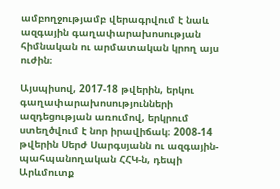ամբողջությամբ վերագրվում է նաև ազգային գաղափարախոսության հիմնական ու արմատական կրող այս ուժին։

Այսպիսով, 2017-18 թվերին, երկու գաղափարախոսությունների ազդեցության առումով, երկրում ստեղծվում է նոր իրավիճակ։ 2008-14 թվերին Սերժ Սարգսյանն ու ազգային-պահպանողական ՀՀԿ-ն, դեպի Արևմուտք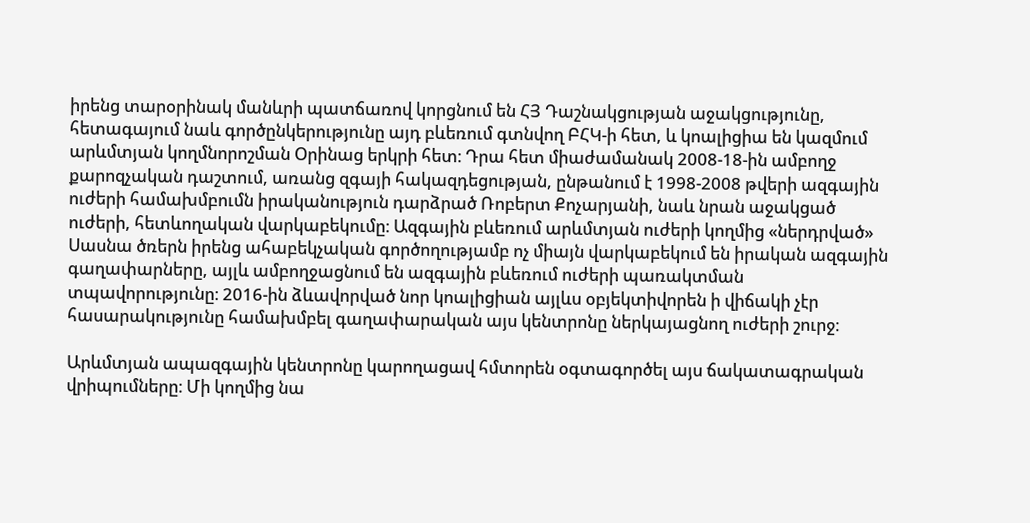իրենց տարօրինակ մանևրի պատճառով կորցնում են ՀՅ Դաշնակցության աջակցությունը, հետագայում նաև գործընկերությունը այդ բևեռում գտնվող ԲՀԿ-ի հետ, և կոալիցիա են կազմում արևմտյան կողմնորոշման Օրինաց երկրի հետ։ Դրա հետ միաժամանակ 2008-18-ին ամբողջ քարոզչական դաշտում, առանց զգայի հակազդեցության, ընթանում է 1998-2008 թվերի ազգային ուժերի համախմբումն իրականություն դարձրած Ռոբերտ Քոչարյանի, նաև նրան աջակցած ուժերի, հետևողական վարկաբեկումը։ Ազգային բևեռում արևմտյան ուժերի կողմից «ներդրված» Սասնա ծռերն իրենց ահաբեկչական գործողությամբ ոչ միայն վարկաբեկում են իրական ազգային գաղափարները, այլև ամբողջացնում են ազգային բևեռում ուժերի պառակտման տպավորությունը։ 2016-ին ձևավորված նոր կոալիցիան այլևս օբյեկտիվորեն ի վիճակի չէր հասարակությունը համախմբել գաղափարական այս կենտրոնը ներկայացնող ուժերի շուրջ։

Արևմտյան ապազգային կենտրոնը կարողացավ հմտորեն օգտագործել այս ճակատագրական վրիպումները։ Մի կողմից նա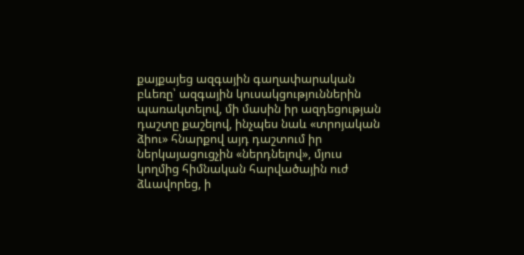քայքայեց ազգային գաղափարական բևեռը՝ ազգային կուսակցություններին պառակտելով, մի մասին իր ազդեցության դաշտը քաշելով, ինչպես նաև «տրոյական ձիու» հնարքով այդ դաշտում իր ներկայացուցչին «ներդնելով», մյուս կողմից հիմնական հարվածային ուժ ձևավորեց, ի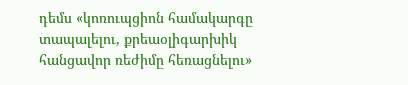դեմս «կոռուպցիոն համակարգը տապալելու, քրեաօլիգարխիկ հանցավոր ռեժիմը հեռացնելու»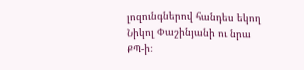լոզունգներով հանդես եկող Նիկոլ Փաշինյանի ու նրա ՔՊ-ի։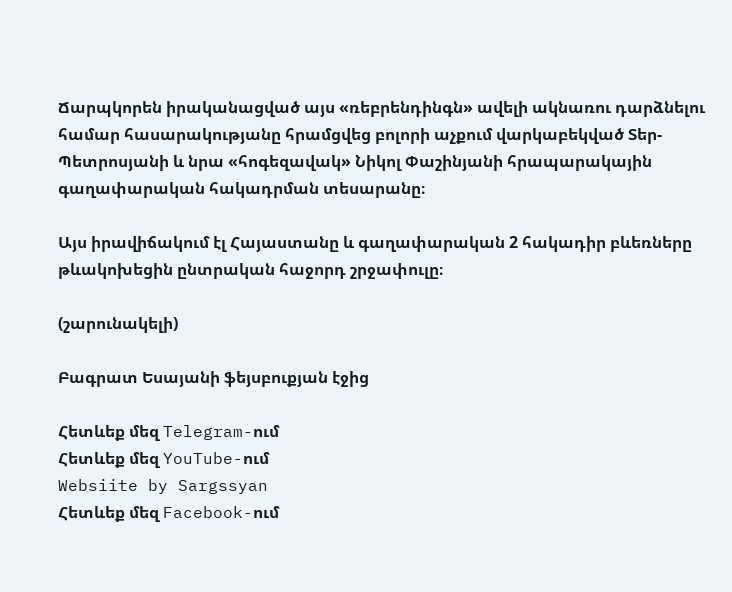Ճարպկորեն իրականացված այս «ռեբրենդինգն» ավելի ակնառու դարձնելու համար հասարակությանը հրամցվեց բոլորի աչքում վարկաբեկված Տեր-Պետրոսյանի և նրա «հոգեզավակ» Նիկոլ Փաշինյանի հրապարակային գաղափարական հակադրման տեսարանը։

Այս իրավիճակում էլ Հայաստանը և գաղափարական 2 հակադիր բևեռները թևակոխեցին ընտրական հաջորդ շրջափուլը։

(շարունակելի)

Բագրատ Եսայանի ֆեյսբուքյան էջից

Հետևեք մեզ Telegram-ում
Հետևեք մեզ YouTube-ում
Websiite by Sargssyan
Հետևեք մեզ Facebook-ում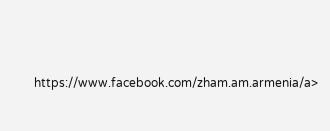https://www.facebook.com/zham.am.armenia/a>